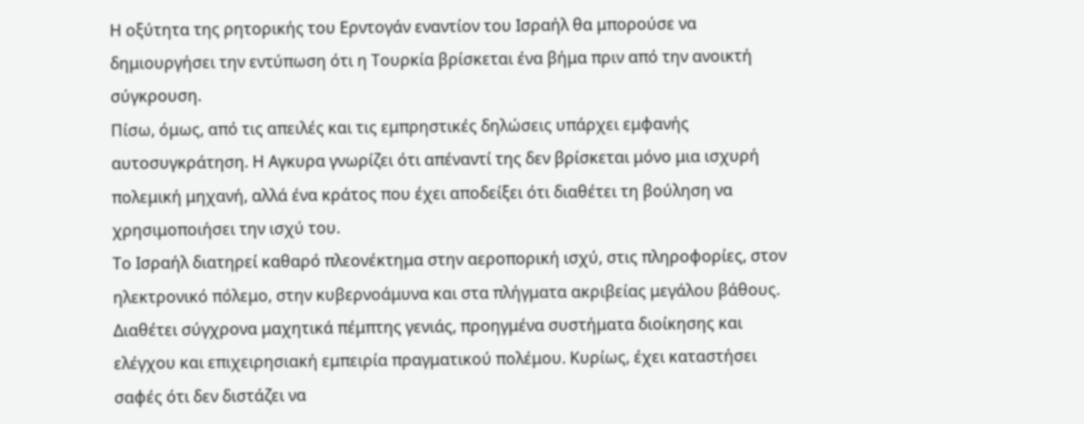Η οξύτητα της ρητορικής του Ερντογάν εναντίον του Ισραήλ θα μπορούσε να δημιουργήσει την εντύπωση ότι η Τουρκία βρίσκεται ένα βήμα πριν από την ανοικτή σύγκρουση.
Πίσω, όμως, από τις απειλές και τις εμπρηστικές δηλώσεις υπάρχει εμφανής αυτοσυγκράτηση. Η Αγκυρα γνωρίζει ότι απέναντί της δεν βρίσκεται μόνο μια ισχυρή πολεμική μηχανή, αλλά ένα κράτος που έχει αποδείξει ότι διαθέτει τη βούληση να χρησιμοποιήσει την ισχύ του.
Το Ισραήλ διατηρεί καθαρό πλεονέκτημα στην αεροπορική ισχύ, στις πληροφορίες, στον ηλεκτρονικό πόλεμο, στην κυβερνοάμυνα και στα πλήγματα ακριβείας μεγάλου βάθους. Διαθέτει σύγχρονα μαχητικά πέμπτης γενιάς, προηγμένα συστήματα διοίκησης και ελέγχου και επιχειρησιακή εμπειρία πραγματικού πολέμου. Κυρίως, έχει καταστήσει σαφές ότι δεν διστάζει να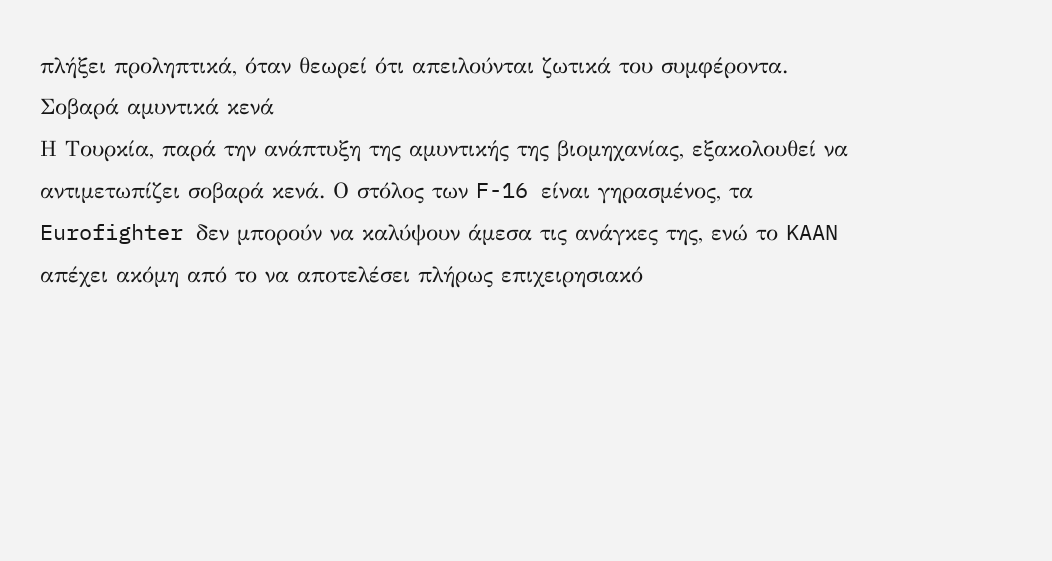πλήξει προληπτικά, όταν θεωρεί ότι απειλούνται ζωτικά του συμφέροντα.
Σοβαρά αμυντικά κενά
Η Τουρκία, παρά την ανάπτυξη της αμυντικής της βιομηχανίας, εξακολουθεί να αντιμετωπίζει σοβαρά κενά. Ο στόλος των F-16 είναι γηρασμένος, τα Eurofighter δεν μπορούν να καλύψουν άμεσα τις ανάγκες της, ενώ το KAAN απέχει ακόμη από το να αποτελέσει πλήρως επιχειρησιακό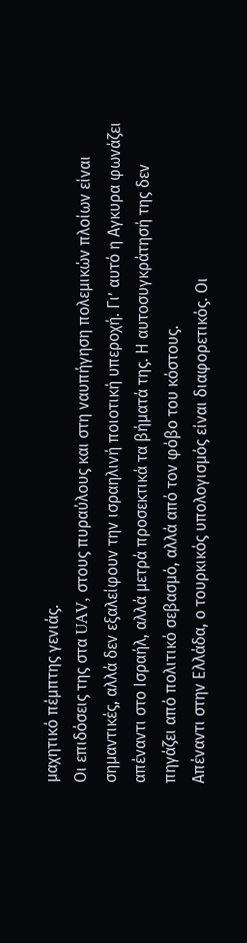μαχητικό πέμπτης γενιάς.
Οι επιδόσεις της στα UAV, στους πυραύλους και στη ναυπήγηση πολεμικών πλοίων είναι σημαντικές, αλλά δεν εξαλείφουν την ισραηλινή ποιοτική υπεροχή. Γι’ αυτό η Αγκυρα φωνάζει απέναντι στο Ισραήλ, αλλά μετρά προσεκτικά τα βήματά της. Η αυτοσυγκράτησή της δεν πηγάζει από πολιτικό σεβασμό, αλλά από τον φόβο του κόστους.
Απέναντι στην Ελλάδα, ο τουρκικός υπολογισμός είναι διαφορετικός. Οι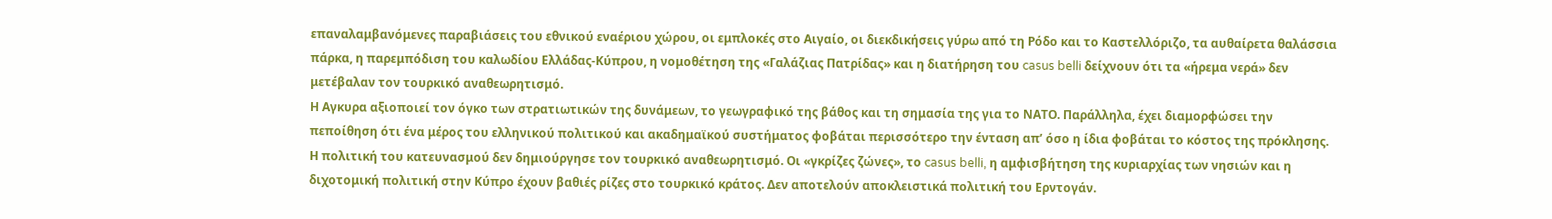επαναλαμβανόμενες παραβιάσεις του εθνικού εναέριου χώρου, οι εμπλοκές στο Αιγαίο, οι διεκδικήσεις γύρω από τη Ρόδο και το Καστελλόριζο, τα αυθαίρετα θαλάσσια πάρκα, η παρεμπόδιση του καλωδίου Ελλάδας-Κύπρου, η νομοθέτηση της «Γαλάζιας Πατρίδας» και η διατήρηση του casus belli δείχνουν ότι τα «ήρεμα νερά» δεν μετέβαλαν τον τουρκικό αναθεωρητισμό.
Η Αγκυρα αξιοποιεί τον όγκο των στρατιωτικών της δυνάμεων, το γεωγραφικό της βάθος και τη σημασία της για το ΝΑΤΟ. Παράλληλα, έχει διαμορφώσει την πεποίθηση ότι ένα μέρος του ελληνικού πολιτικού και ακαδημαϊκού συστήματος φοβάται περισσότερο την ένταση απ’ όσο η ίδια φοβάται το κόστος της πρόκλησης.
Η πολιτική του κατευνασμού δεν δημιούργησε τον τουρκικό αναθεωρητισμό. Οι «γκρίζες ζώνες», το casus belli, η αμφισβήτηση της κυριαρχίας των νησιών και η διχοτομική πολιτική στην Κύπρο έχουν βαθιές ρίζες στο τουρκικό κράτος. Δεν αποτελούν αποκλειστικά πολιτική του Ερντογάν.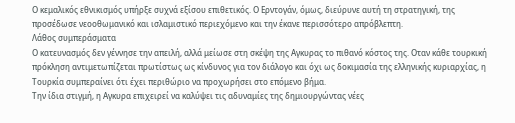Ο κεμαλικός εθνικισμός υπήρξε συχνά εξίσου επιθετικός. Ο Ερντογάν, όμως, διεύρυνε αυτή τη στρατηγική, της προσέδωσε νεοοθωμανικό και ισλαμιστικό περιεχόμενο και την έκανε περισσότερο απρόβλεπτη.
Λάθος συμπεράσματα
Ο κατευνασμός δεν γέννησε την απειλή, αλλά μείωσε στη σκέψη της Αγκυρας το πιθανό κόστος της. Οταν κάθε τουρκική πρόκληση αντιμετωπίζεται πρωτίστως ως κίνδυνος για τον διάλογο και όχι ως δοκιμασία της ελληνικής κυριαρχίας, η Τουρκία συμπεραίνει ότι έχει περιθώριο να προχωρήσει στο επόμενο βήμα.
Την ίδια στιγμή, η Αγκυρα επιχειρεί να καλύψει τις αδυναμίες της δημιουργώντας νέες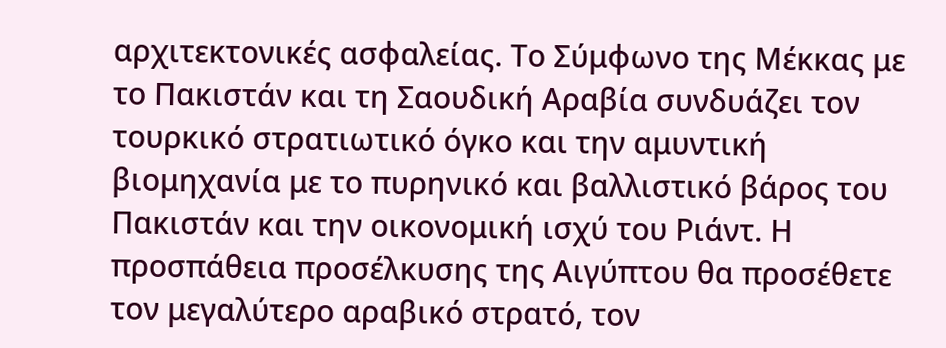αρχιτεκτονικές ασφαλείας. Το Σύμφωνο της Μέκκας με το Πακιστάν και τη Σαουδική Αραβία συνδυάζει τον τουρκικό στρατιωτικό όγκο και την αμυντική βιομηχανία με το πυρηνικό και βαλλιστικό βάρος του Πακιστάν και την οικονομική ισχύ του Ριάντ. Η προσπάθεια προσέλκυσης της Αιγύπτου θα προσέθετε τον μεγαλύτερο αραβικό στρατό, τον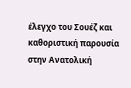έλεγχο του Σουέζ και καθοριστική παρουσία στην Ανατολική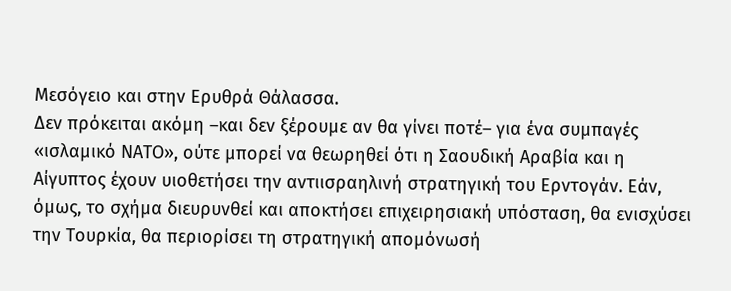Μεσόγειο και στην Ερυθρά Θάλασσα.
Δεν πρόκειται ακόμη –και δεν ξέρουμε αν θα γίνει ποτέ– για ένα συμπαγές «ισλαμικό ΝΑΤΟ», ούτε μπορεί να θεωρηθεί ότι η Σαουδική Αραβία και η Αίγυπτος έχουν υιοθετήσει την αντιισραηλινή στρατηγική του Ερντογάν. Εάν, όμως, το σχήμα διευρυνθεί και αποκτήσει επιχειρησιακή υπόσταση, θα ενισχύσει την Τουρκία, θα περιορίσει τη στρατηγική απομόνωσή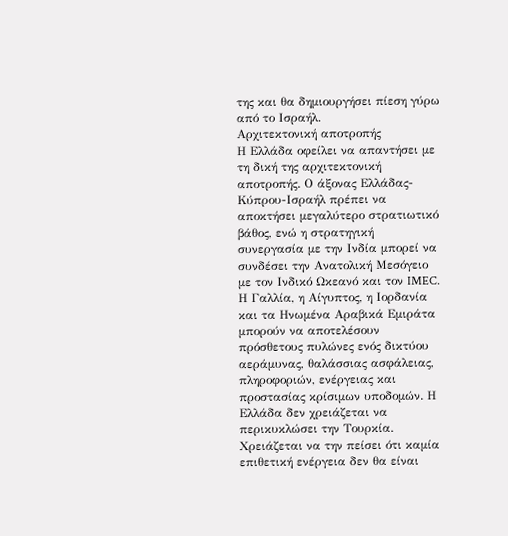της και θα δημιουργήσει πίεση γύρω από το Ισραήλ.
Αρχιτεκτονική αποτροπής
Η Ελλάδα οφείλει να απαντήσει με τη δική της αρχιτεκτονική αποτροπής. Ο άξονας Ελλάδας-Κύπρου-Ισραήλ πρέπει να αποκτήσει μεγαλύτερο στρατιωτικό βάθος, ενώ η στρατηγική συνεργασία με την Ινδία μπορεί να συνδέσει την Ανατολική Μεσόγειο με τον Ινδικό Ωκεανό και τον IMEC.
Η Γαλλία, η Αίγυπτος, η Ιορδανία και τα Ηνωμένα Αραβικά Εμιράτα μπορούν να αποτελέσουν πρόσθετους πυλώνες ενός δικτύου αεράμυνας, θαλάσσιας ασφάλειας, πληροφοριών, ενέργειας και προστασίας κρίσιμων υποδομών. Η Ελλάδα δεν χρειάζεται να περικυκλώσει την Τουρκία. Χρειάζεται να την πείσει ότι καμία επιθετική ενέργεια δεν θα είναι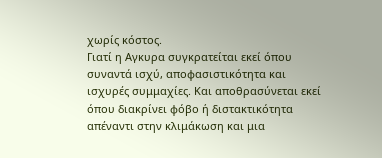χωρίς κόστος.
Γιατί η Αγκυρα συγκρατείται εκεί όπου συναντά ισχύ, αποφασιστικότητα και ισχυρές συμμαχίες. Και αποθρασύνεται εκεί όπου διακρίνει φόβο ή διστακτικότητα απέναντι στην κλιμάκωση και μια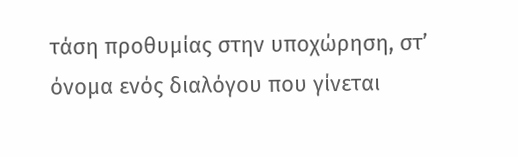τάση προθυμίας στην υποχώρηση, στ’ όνομα ενός διαλόγου που γίνεται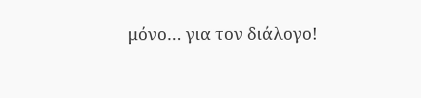μόνο… για τον διάλογο!